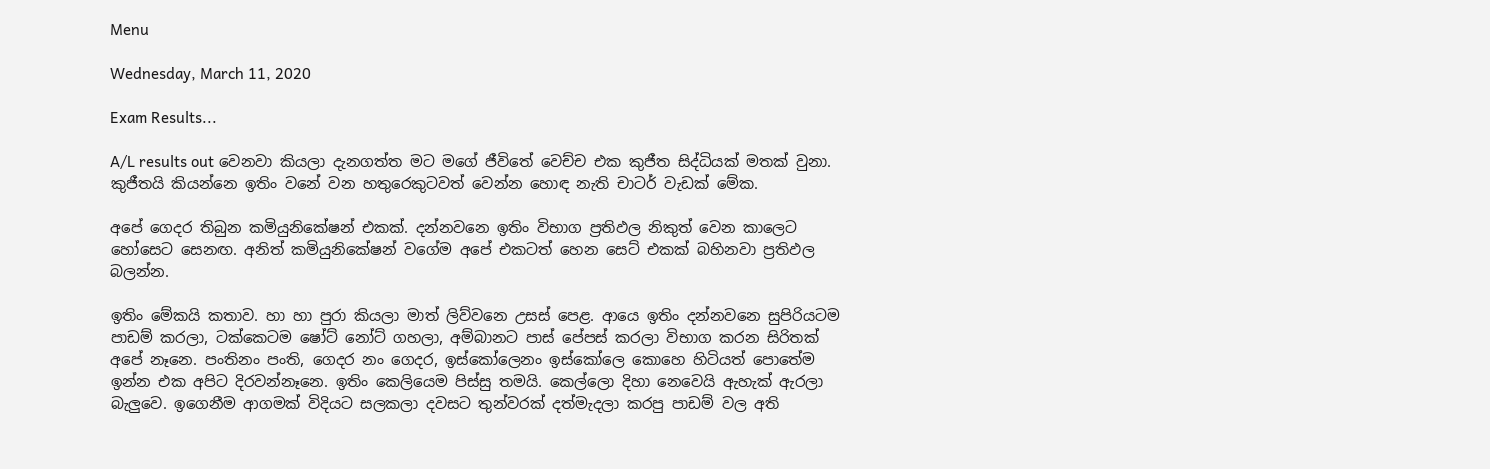Menu

Wednesday, March 11, 2020

Exam Results...

A/L results out වෙනවා කියලා දැනගත්ත මට මගේ ජීවිතේ වෙච්ච එක කුජීත සිද්ධියක් මතක් වුනා. කුජීතයි කියන්නෙ ඉතිං වනේ වන හතුරෙකුටවත් වෙන්න හොඳ නැති චාටර් වැඩක් මේක.

අපේ ගෙදර තිබුන කමියුනිකේෂන් එකක්. දන්නවනෙ ඉතිං විභාග ප්‍රතිඵල නිකුත් වෙන කාලෙට හෝසෙට සෙනඟ. අනිත් කමියුනිකේෂන් වගේම අපේ එකටත් හෙන සෙට් එකක් බහිනවා ප්‍රතිඵල බලන්න.

ඉතිං මේකයි කතාව. හා හා පුරා කියලා මාත් ලිව්වනෙ උසස් පෙළ. ආයෙ ඉතිං දන්නවනෙ සුපිරියටම පාඩම් කරලා, ටක්කෙටම ෂෝට් නෝට් ගහලා, අම්බානට පාස් පේපස් කරලා විභාග කරන සිරිතක් අපේ නෑනෙ. පංතිනං පංති, ගෙදර නං ගෙදර, ඉස්කෝලෙනං ඉස්කෝලෙ කොහෙ හිටියත් පොතේම ඉන්න එක අපිට දිරවන්නෑනෙ. ඉතිං කෙලියෙම පිස්සු තමයි. කෙල්ලො දිහා නෙවෙයි ඇහැක් ඇරලා බැලුවෙ. ඉගෙනීම ආගමක් විදියට සලකලා දවසට තුන්වරක් දත්මැදලා කරපු පාඩම් වල අති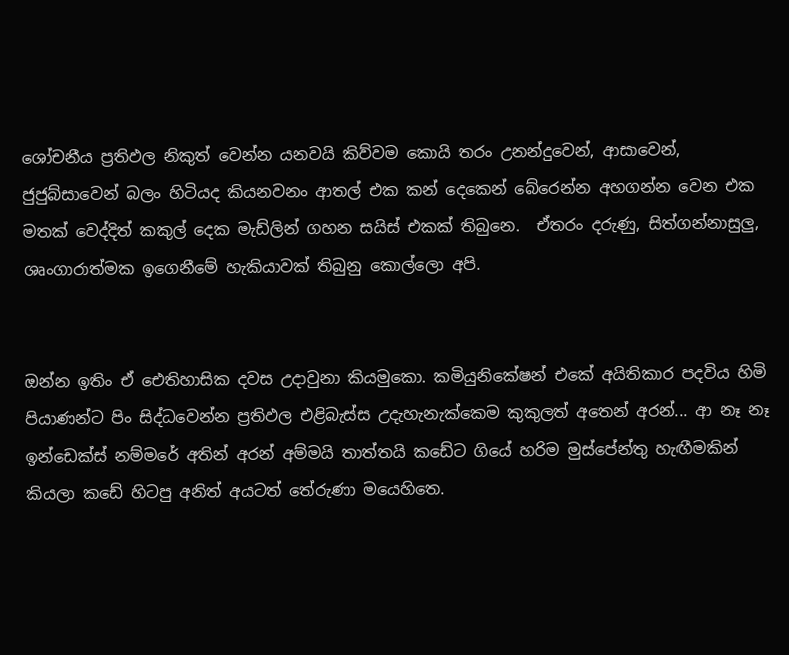ශෝචනීය ප්‍රතිඵල නිකුත් වෙන්න යනවයි කිව්වම කොයි තරං උනන්දුවෙන්, ආසාවෙන්, ජුජුබ්සාවෙන් බලං හිටියද කියනවනං ආතල් එක කන් දෙකෙන් බේරෙන්න අහගන්න වෙන එක මතක් වෙද්දිත් කකුල් දෙක මැඩ්ලින් ගහන සයිස් එකක් තිබුනෙ.  ඒතරං දරුණු, සිත්ගන්නාසුලු, ශෘංගාරාත්මක ඉගෙනීමේ හැකියාවක් තිබුනු කොල්ලො අපි.


ඔන්න ඉතිං ඒ ඓතිහාසික දවස උදාවුනා කියමුකො. කමියුනිකේෂන් එකේ අයිතිකාර පදවිය හිමි පියාණන්ට පිං සිද්ධවෙන්න ප්‍රතිඵල එළිබැස්ස උදැහැනැක්කෙම කුකුලත් අතෙන් අරන්... ආ නෑ නෑ ඉන්ඩෙක්ස් නම්මරේ අතින් අරන් අම්මයි තාත්තයි කඩේට ගියේ හරිම මුස්පේන්තු හැඟීමකින් කියලා කඩේ හිටපු අනිත් අයටත් තේරුණා මයෙහිතෙ.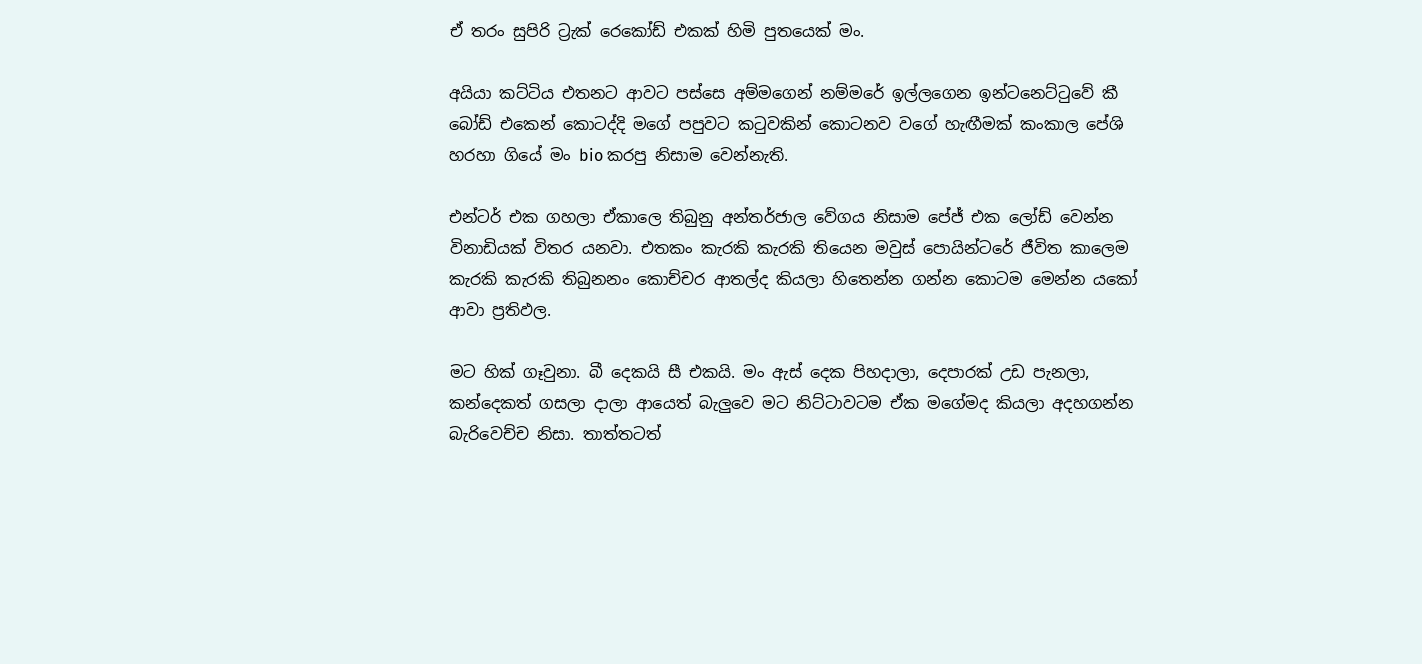ඒ තරං සුපිරි ට්‍රැක් රෙකෝඩ් එකක් හිමි පුතයෙක් මං.

අයියා කට්ටිය එතනට ආවට පස්සෙ අම්මගෙන් නම්මරේ ඉල්ලගෙන ඉන්ටනෙට්ටුවේ කී බෝඩ් එකෙන් කොටද්දි මගේ පපුවට කටුවකින් කොටනව වගේ හැඟීමක් කංකාල පේශි හරහා ගියේ මං bio කරපු නිසාම වෙන්නැති.

එන්ටර් එක ගහලා ඒකාලෙ තිබුනු අන්තර්ජාල වේගය නිසාම පේජ් එක ලෝඩ් වෙන්න විනාඩියක් විතර යනවා. එතකං කැරකි කැරකි තියෙන මවුස් පොයින්ටරේ ජීවිත කාලෙම කැරකි කැරකි තිබුනනං කොච්චර ආතල්ද කියලා හිතෙන්න ගන්න කොටම මෙන්න යකෝ ආවා ප්‍රතිඵල.

මට හික් ගෑවුනා. බී දෙකයි සී එකයි. මං ඇස් දෙක පිහදාලා, දෙපාරක් උඩ පැනලා, කන්දෙකත් ගසලා දාලා ආයෙත් බැලුවෙ මට නිට්ටාවටම ඒක මගේමද කියලා අදහගන්න බැරිවෙච්ච නිසා. තාත්තටත්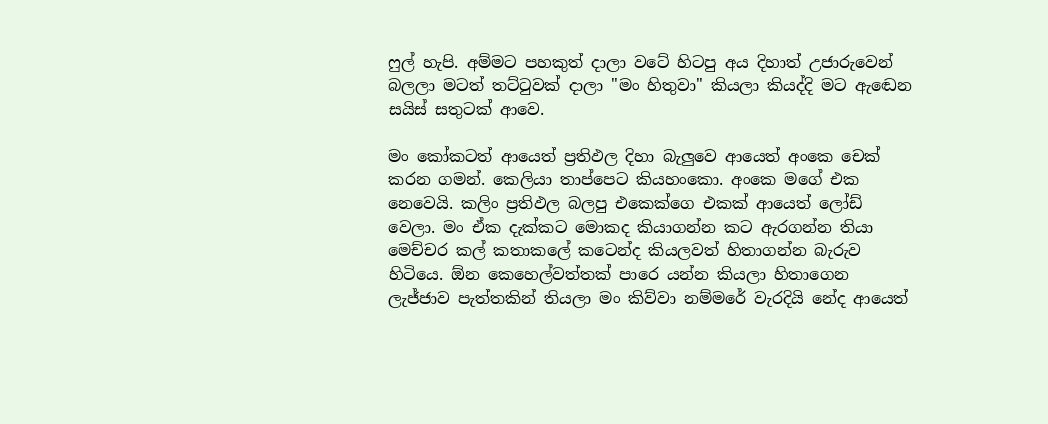ෆුල් හැපි. අම්මට පහකුත් දාලා වටේ හිටපු අය දිහාත් උජාරුවෙන් බලලා මටත් තට්ටුවක් දාලා "මං හිතුවා" කියලා කියද්දි මට ඇඬෙන සයිස් සතුටක් ආවෙ.

මං කෝකටත් ආයෙත් ප්‍රතිඵල දිහා බැලුවෙ ආයෙත් අංකෙ චෙක් කරන ගමන්. කෙලියා තාප්පෙට කියහංකො. අංකෙ මගේ එක නෙවෙයි. කලිං ප්‍රතිඵල බලපු එකෙක්ගෙ එකක් ආයෙත් ලෝඩ් වෙලා. මං ඒක දැක්කට මොකද කියාගන්න කට ඇරගන්න තියා මෙච්චර කල් කතාකලේ කටෙන්ද කියලවත් හිතාගන්න බැරුව හිටියෙ. ඕන කෙහෙල්වත්තක් පාරෙ යන්න කියලා හිතාගෙන ලැජ්ජාව පැත්තකින් තියලා මං කිව්වා නම්මරේ වැරදියි නේද ආයෙත්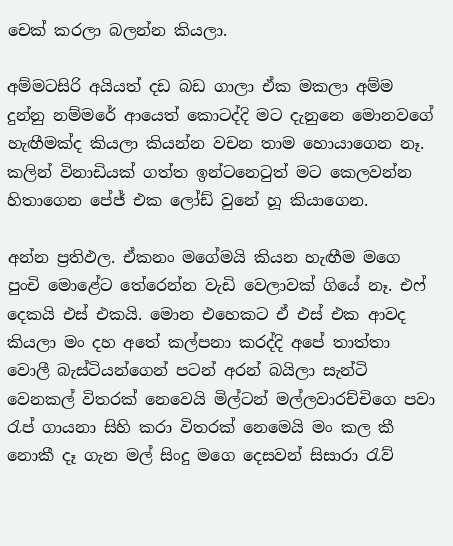චෙක් කරලා බලන්න කියලා.

අම්මටසිරි අයියත් දඩ බඩ ගාලා ඒක මකලා අම්ම දුන්නු නම්මරේ ආයෙත් කොටද්දි මට දැනුනෙ මොනවගේ හැඟීමක්ද කියලා කියන්න වචන තාම හොයාගෙන නෑ. කලින් විනාඩියක් ගත්ත ඉන්ටනෙටුත් මට කෙලවන්න හිතාගෙන පේජ් එක ලෝඩ් වුනේ හූ කියාගෙන.

අන්න ප්‍රතිඵල. ඒකනං මගේමයි කියන හැඟීම මගෙ පුංචි මොළේට තේරෙන්න වැඩි වෙලාවක් ගියේ නෑ. එෆ් දෙකයි එස් එකයි. මොන එහෙකට ඒ එස් එක ආවද කියලා මං දහ අතේ කල්පනා කරද්දි අපේ තාත්තා වොලී බැස්ටියන්ගෙන් පටන් අරන් බයිලා සැන්ටි වෙනකල් විතරක් නෙවෙයි මිල්ටන් මල්ලවාරච්චිගෙ පවා රැප් ගායනා සිහි කරා විතරක් නෙමෙයි මං කල කී නොකී දෑ ගැන මල් සිංදු මගෙ දෙසවන් සිසාරා රැව්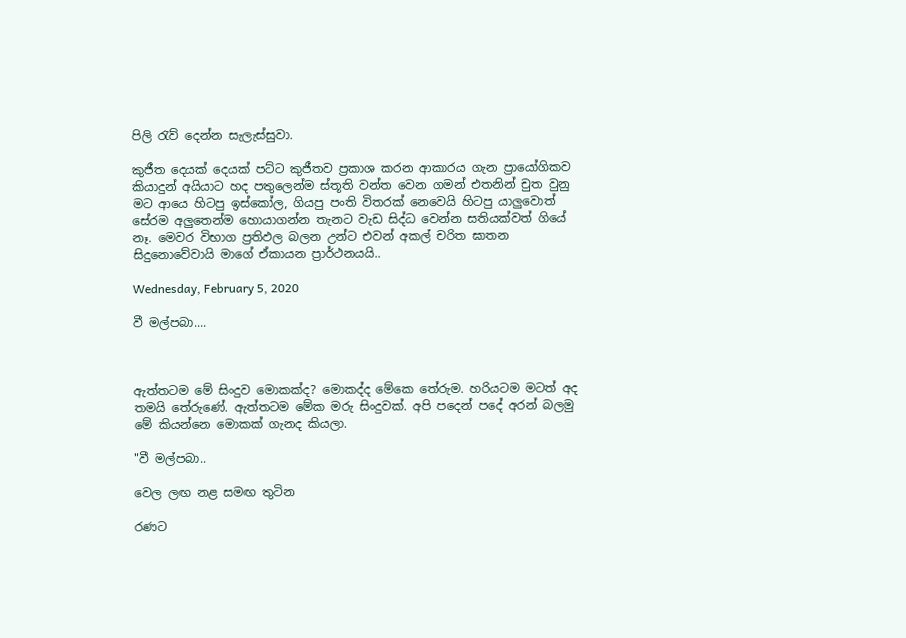පිලි රැව් දෙන්න සැලැස්සුවා.

කුජීත දෙයක් දෙයක් පට්ට කුජීතව ප්‍රකාශ කරන ආකාරය ගැන ප්‍රායෝගිකව කියාදුන් අයියාට හද පතුලෙන්ම ස්තූති වන්ත වෙන ගමන් එතනින් චුත වුනු මට ආයෙ හිටපු ඉස්කෝල, ගියපු පංති විතරක් නෙවෙයි හිටපු යාලුවොත් සේරම අලුතෙන්ම හොයාගන්න තැනට වැඩ සිද්ධ වෙන්න සතියක්වත් ගියේ නෑ. මෙවර විභාග ප්‍රතිඵල බලන උන්ට එවන් අකල් චරිත ඝාතන සිදුනොවේවායි මාගේ ඒකායන ප්‍රාර්ථනයයි..

Wednesday, February 5, 2020

වී මල්පබා....



ඇත්තටම මේ සිංදුව මොකක්ද? මොකද්ද මේකෙ තේරුම. හරියටම මටත් අද තමයි තේරුණේ. ඇත්තටම මේක මරු සිංදුවක්. අපි පදෙන් පදේ අරන් බලමු මේ කියන්නෙ මොකක් ගැනද කියලා.

"වී මල්පබා..

වෙල ලඟ නළ සමඟ තුටින

රණට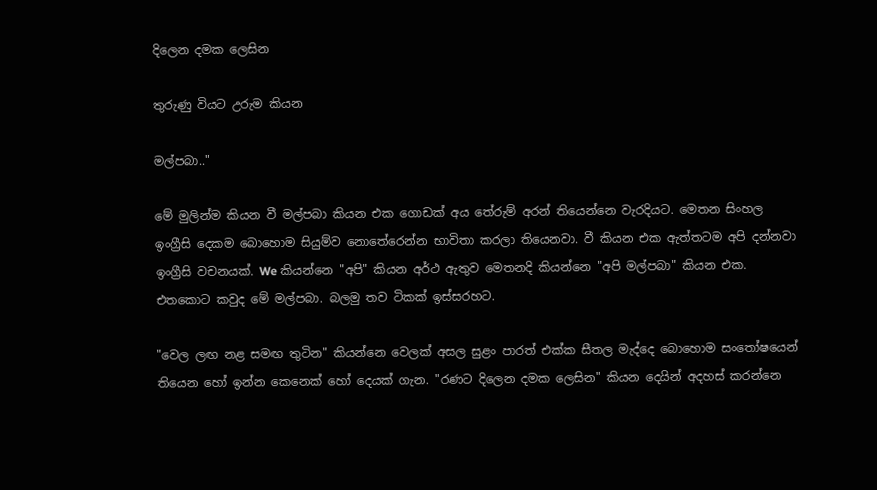දිලෙන දමක ලෙසින

තුරුණු වියට උරුම කියන

මල්පබා.."

මේ මුලින්ම කියන වී මල්පබා කියන එක ගොඩක් අය තේරුම් අරන් තියෙන්නෙ වැරදියට. මෙතන සිංහල ඉංග්‍රීසි දෙකම බොහොම සියුම්ව නොතේරෙන්න භාවිතා කරලා තියෙනවා. වී කියන එක ඇත්තටම අපි දන්නවා ඉංග්‍රීසි වචනයක්. We කියන්නෙ "අපි" කියන අර්ථ ඇතුව මෙතනදි කියන්නෙ "අපි මල්පබා" කියන එක. එතකොට කවුද මේ මල්පබා. බලමු තව ටිකක් ඉස්සරහට.

"වෙල ලඟ නළ සමඟ තුටින" කියන්නෙ වෙලක් අසල සුළං පාරත් එක්ක සීතල මැද්දෙ බොහොම සංතෝෂයෙන් තියෙන හෝ ඉන්න කෙනෙක් හෝ දෙයක් ගැන. "රණට දිලෙන දමක ලෙසින" කියන දෙයින් අදහස් කරන්නෙ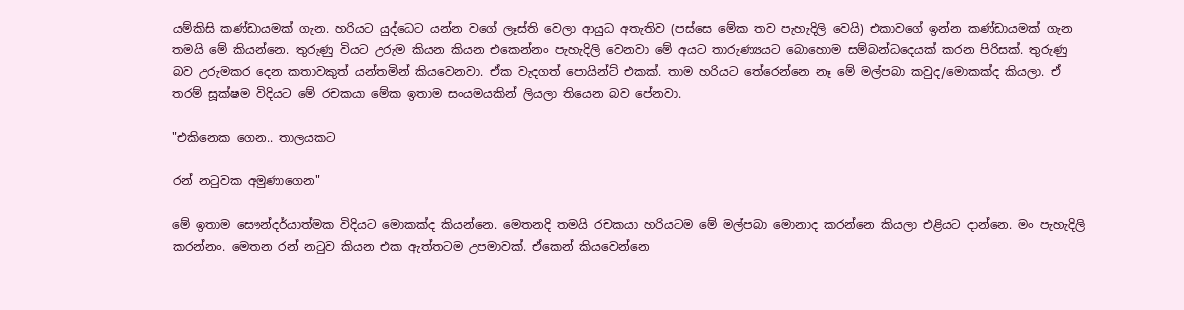යම්කිසි කණ්ඩායමක් ගැන. හරියට යුද්ධෙට යන්න වගේ ලෑස්ති වෙලා ආයුධ අතැතිව (පස්සෙ මේක තව පැහැදිලි වෙයි) එකාවගේ ඉන්න කණ්ඩායමක් ගැන තමයි මේ කියන්නෙ. තුරුණු වියට උරුම කියන කියන එකෙන්නං පැහැදිලි වෙනවා මේ අයට තාරුණ්‍යයට බොහොම සම්බන්ධදෙයක් කරන පිරිසක්. තුරුණු බව උරුමකර දෙන කතාවකුත් යන්තමින් කියවෙනවා. ඒක වැදගත් පොයින්ට් එකක්. තාම හරියට තේරෙන්නෙ නෑ මේ මල්පබා කවුද/මොකක්ද කියලා. ඒ තරම් සූක්ෂම විදියට මේ රචකයා මේක ඉතාම සංයමයකින් ලියලා තියෙන බව පේනවා.

"එකිනෙක ගෙන.. තාලයකට

රන් නටුවක අමුණාගෙන"

මේ ඉතාම සෞන්දර්යාත්මක විදියට මොකක්ද කියන්නෙ. මෙතනදි තමයි රචකයා හරියටම මේ මල්පබා මොනාද කරන්නෙ කියලා එළියට දාන්නෙ. මං පැහැදිලි කරන්නං. මෙතන රන් නටුව කියන එක ඇත්තටම උපමාවක්. ඒකෙන් කියවෙන්නෙ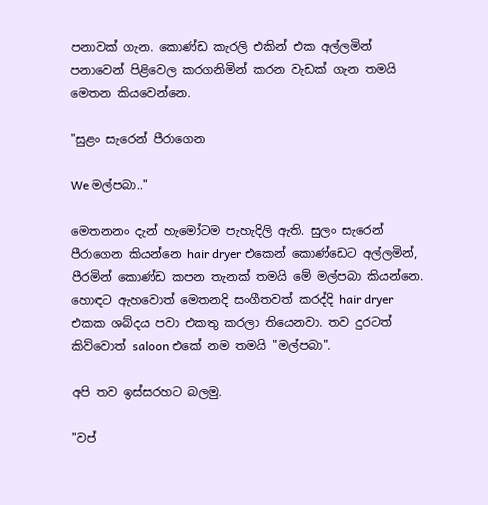පනාවක් ගැන. කොණ්ඩ කැරලි එකින් එක අල්ලමින් පනාවෙන් පිළිවෙල කරගනිමින් කරන වැඩක් ගැන තමයි මෙතන කියවෙන්නෙ.

"සුළං සැරෙන් පීරාගෙන

We මල්පබා.."

මෙතනනං දැන් හැමෝටම පැහැදිලි ඇති. සුලං සැරෙන් පීරාගෙන කියන්නෙ hair dryer එකෙන් කොණ්ඩෙට අල්ලමින්, පීරමින් කොණ්ඩ කපන තැනක් තමයි මේ මල්පබා කියන්නෙ. හොඳට ඇහවොත් මෙතනදි සංගීතවත් කරද්දි hair dryer එකක ශබ්දය පවා එකතු කරලා තියෙනවා. තව දුරටත් කිව්වොත් saloon එකේ නම තමයි "මල්පබා".

අපි තව ඉස්සරහට බලමු.

"වප්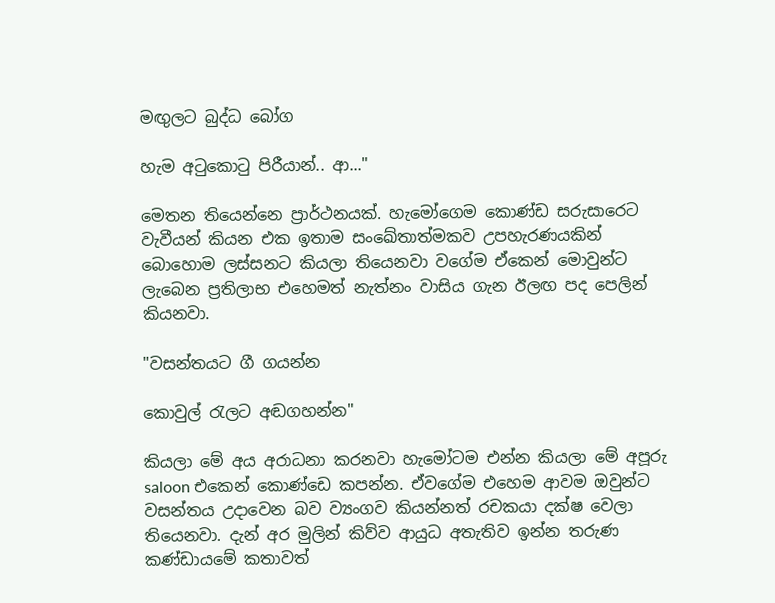මඟුලට බුද්ධ බෝග

හැම අටුකොටු පිරීයාන්.. ආ..."

මෙතන තියෙන්නෙ ප්‍රාර්ථනයක්. හැමෝගෙම කොණ්ඩ සරුසාරෙට වැවීයන් කියන එක ඉතාම සංඛේතාත්මකව උපහැරණයකින් බොහොම ලස්සනට කියලා තියෙනවා වගේම ඒකෙන් මොවුන්ට ලැබෙන ප්‍රතිලාභ එහෙමත් නැත්නං වාසිය ගැන ඊලඟ පද පෙලින් කියනවා.

"වසන්තයට ගී ගයන්න

කොවුල් රැලට අඬගහන්න"

කියලා මේ අය අරාධනා කරනවා හැමෝටම එන්න කියලා මේ අපූරු saloon එකෙන් කොණ්ඩෙ කපන්න. ඒවගේම එහෙම ආවම ඔවුන්ට වසන්තය උදාවෙන බව ව්‍යංගව කියන්නත් රචකයා දක්ෂ වෙලා තියෙනවා. දැන් අර මුලින් කිව්ව ආයුධ අතැතිව ඉන්න තරුණ කණ්ඩායමේ කතාවත්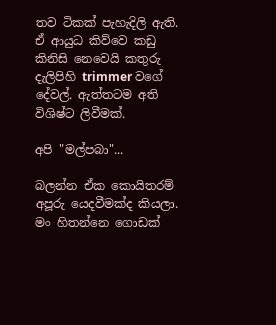තව ටිකක් පැහැදිලි ඇති. ඒ ආයුධ කිව්වෙ කඩු කිනිසි නෙවෙයි කතුරු දැලිපිහි trimmer වගේ දේවල්. ඇත්තටම අති විශිෂ්ට ලිවීමක්.

අපි "මල්පබා"...

බලන්න ඒක කොයිතරම් අපූරු යෙදවීමක්ද කියලා. මං හිතන්නෙ ගොඩක්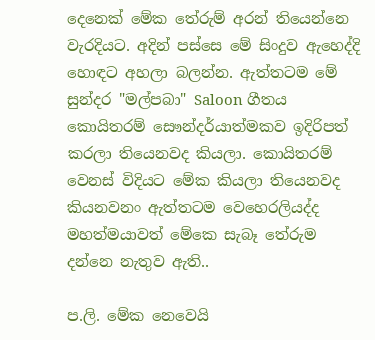දෙනෙක් මේක තේරුම් අරන් තියෙන්නෙ වැරදියට. අදින් පස්සෙ මේ සිංදුව ඇහෙද්දි හොඳට අහලා බලන්න. ඇත්තටම මේ සුන්දර "මල්පබා" Saloon ගීතය කොයිතරම් සෞන්දර්යාත්මකව ඉදිරිපත් කරලා තියෙනවද කියලා. කොයිතරම් වෙනස් විදියට මේක කියලා තියෙනවද කියනවනං ඇත්තටම වෙහෙරලියද්ද මහත්මයාවත් මේකෙ සැබෑ තේරුම දන්නෙ නැතුව ඇති..

ප.ලි. මේක නෙවෙයි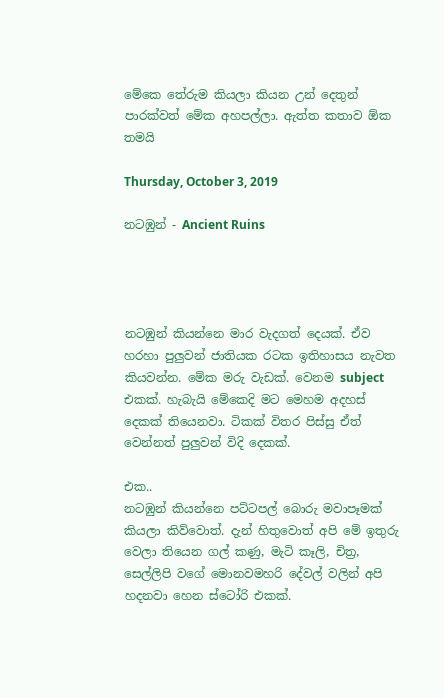මේකෙ තේරුම කියලා කියන උන් දෙතුන් පාරක්වත් මේක අහපල්ලා. ඇත්ත කතාව ඕක තමයි

Thursday, October 3, 2019

නටඹුන් - Ancient Ruins




නටඹුන් කියන්නෙ මාර වැදගත් දෙයක්. ඒව හරහා පුලුවන් ජාතියක රටක ඉතිහාසය නැවත කියවන්න. මේක මරු වැඩක්. වෙනම subject එකක්. හැබැයි මේකෙදි මට මෙහම අදහස් දෙකක් තියෙනවා. ටිකක් විතර පිස්සු ඒත් වෙන්නත් පුලුවන් විදි දෙකක්.

එක..
නටඹුන් කියන්නෙ පට්ටපල් බොරු මවාපෑමක් කියලා කිව්වොත්. දැන් හිතුවොත් අපි මේ ඉතුරු වෙලා තියෙන ගල් කණු, මැටි කෑලි, චිත්‍ර, සෙල්ලිපි වගේ මොනවමහරි දේවල් වලින් අපි හදනවා හෙන ස්ටෝරි එකක්.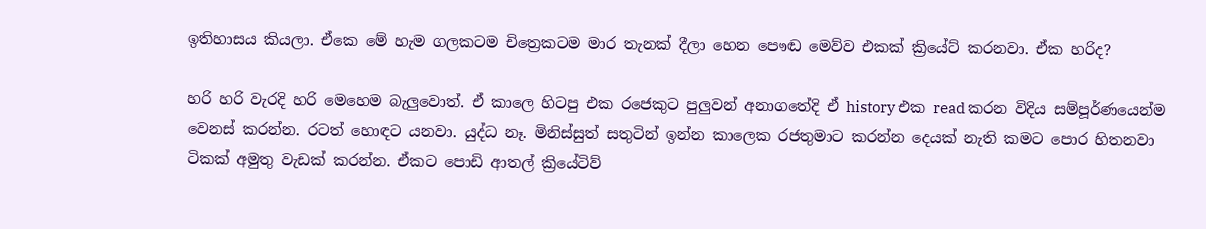ඉතිහාසය කියලා. ඒකෙ මේ හැම ගලකටම චිත්‍රෙකටම මාර තැනක් දීලා හෙන පෞඬ මෙව්ව එකක් ක්‍රියේට් කරනවා. ඒක හරිද?

හරි හරි වැරදි හරි මෙහෙම බැලුවොත්. ඒ කාලෙ හිටපු එක රජෙකුට පුලුවන් අනාගතේදි ඒ history එක read කරන විදිය සම්පූර්ණයෙන්ම වෙනස් කරන්න. රටත් හොඳට යනවා. යුද්ධ නෑ. මිනිස්සුත් සතුටින් ඉන්න කාලෙක රජතුමාට කරන්න දෙයක් නැති කමට පොර හිතනවා ටිකක් අමුතු වැඩක් කරන්න. ඒකට පොඩි ආතල් ක්‍රියේටිව්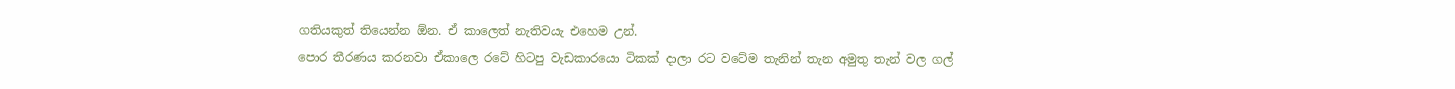ගතියකුත් තියෙන්න ඕන. ඒ කාලෙත් නැතිවයැ එහෙම උන්.
පොර තීරණය කරනවා ඒකාලෙ රටේ හිටපු වැඩකාරයො ටිකක් දාලා රට වටේම තැනින් තැන අමුතු තැන් වල ගල්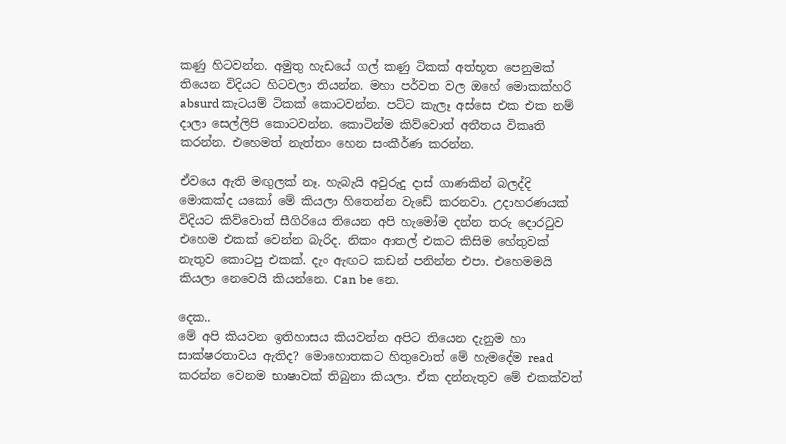කණු හිටවන්න. අමුතු හැඩයේ ගල් කණු ටිකක් අත්භූත පෙනුමක් තියෙන විදියට හිටවලා තියන්න. මහා පර්වත වල ඔහේ මොකක්හරි absurd කැටයම් ටිකක් කොටවන්න. පට්ට කැලෑ අස්සෙ එක එක නම් දාලා සෙල්ලිපි කොටවන්න. කොටින්ම කිව්වොත් අතීතය විකෘති කරන්න. එහෙමත් නැත්තං හෙන සංකීර්ණ කරන්න.

ඒවයෙ ඇති මඟුලක් නෑ. හැබැයි අවුරුදු දාස් ගාණකින් බලද්දි මොකක්ද යකෝ මේ කියලා හිතෙන්න වැඩේ කරනවා. උදාහරණයක් විදියට කිව්වොත් සීගිරියෙ තියෙන අපි හැමෝම දන්න තරු දොරටුව එහෙම එකක් වෙන්න බැරිද. නිකං ආතල් එකට කිසිම හේතුවක් නැතුව කොටපු එකක්. දැං ඇඟට කඩන් පනින්න එපා. එහෙමමයි කියලා නෙවෙයි කියන්නෙ. Can be නෙ.

දෙක..
මේ අපි කියවන ඉතිහාසය කියවන්න අපිට තියෙන දැනුම හා සාක්ෂරතාවය ඇතිද? මොහොතකට හිතුවොත් මේ හැමදේම read කරන්න වෙනම භාෂාවක් තිබුනා කියලා. ඒක දන්නැතුව මේ එකක්වත්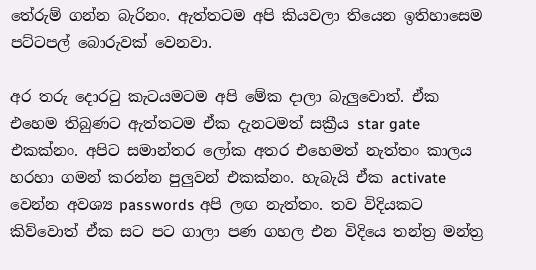තේරුම් ගන්න බැරිනං. ඇත්තටම අපි කියවලා තියෙන ඉතිහාසෙම පට්ටපල් බොරුවක් වෙනවා.

අර තරු දොරටු කැටයමටම අපි මේක දාලා බැලුවොත්. ඒක එහෙම තිබුණට ඇත්තටම ඒක දැනටමත් සක්‍රීය star gate එකක්නං. අපිට සමාන්තර ලෝක අතර එහෙමත් නැත්තං කාලය හරහා ගමන් කරන්න පුලුවන් එකක්නං. හැබැයි ඒක activate වෙන්න අවශ්‍ය passwords අපි ලඟ නැත්තං. තව විදියකට කිව්වොත් ඒක සට පට ගාලා පණ ගහල එන විදියෙ තන්ත්‍ර මන්ත්‍ර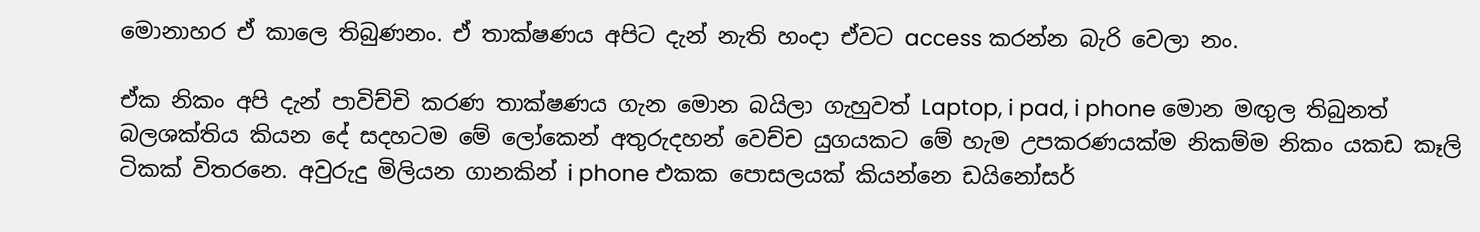මොනාහර ඒ කාලෙ තිබුණනං. ඒ තාක්ෂණය අපිට දැන් නැති හංදා ඒවට access කරන්න බැරි වෙලා නං.

ඒක නිකං අපි දැන් පාවිච්චි කරණ තාක්ෂණය ගැන මොන බයිලා ගැහුවත් Laptop, i pad, i phone මොන මඟුල තිබුනත් බලශක්තිය කියන දේ සදහටම මේ ලෝකෙන් අතුරුදහන් වෙච්ච යුගයකට මේ හැම උපකරණයක්ම නිකම්ම නිකං යකඩ කෑලි ටිකක් විතරනෙ. අවුරුදු මිලියන ගානකින් i phone එකක පොසලයක් කියන්නෙ ඩයිනෝසර්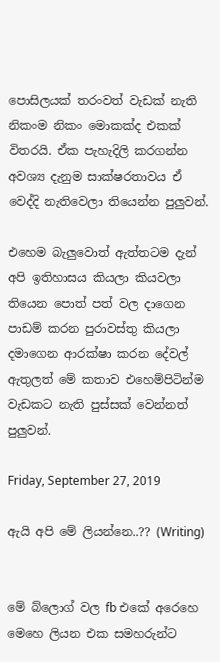පොසිලයක් තරංවත් වැඩක් නැති නිකංම නිකං මොකක්ද එකක් විතරයි. ඒක පැහැදිලි කරගන්න අවශ්‍ය දැනුම සාක්ෂරතාවය ඒ වෙද්දි නැතිවෙලා තියෙන්න පුලුවන්.

එහෙම බැලුවොත් ඇත්තටම දැන් අපි ඉතිහාසය කියලා කියවලා තියෙන පොත් පත් වල දාගෙන පාඩම් කරන පුරාවස්තු කියලා දමාගෙන ආරක්ෂා කරන දේවල් ඇතුලත් මේ කතාව එහෙම්පිටින්ම වැඩකට නැති පුස්සක් වෙන්නත් පුලුවන්.

Friday, September 27, 2019

ඇයි අපි මේ ලියන්නෙ..?? (Writing)


මේ බ්ලොග් වල fb එකේ අරෙහෙ මෙහෙ ලියන එක සමහරුන්ට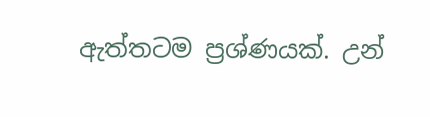ඇත්තටම ප්‍රශ්ණයක්. උන්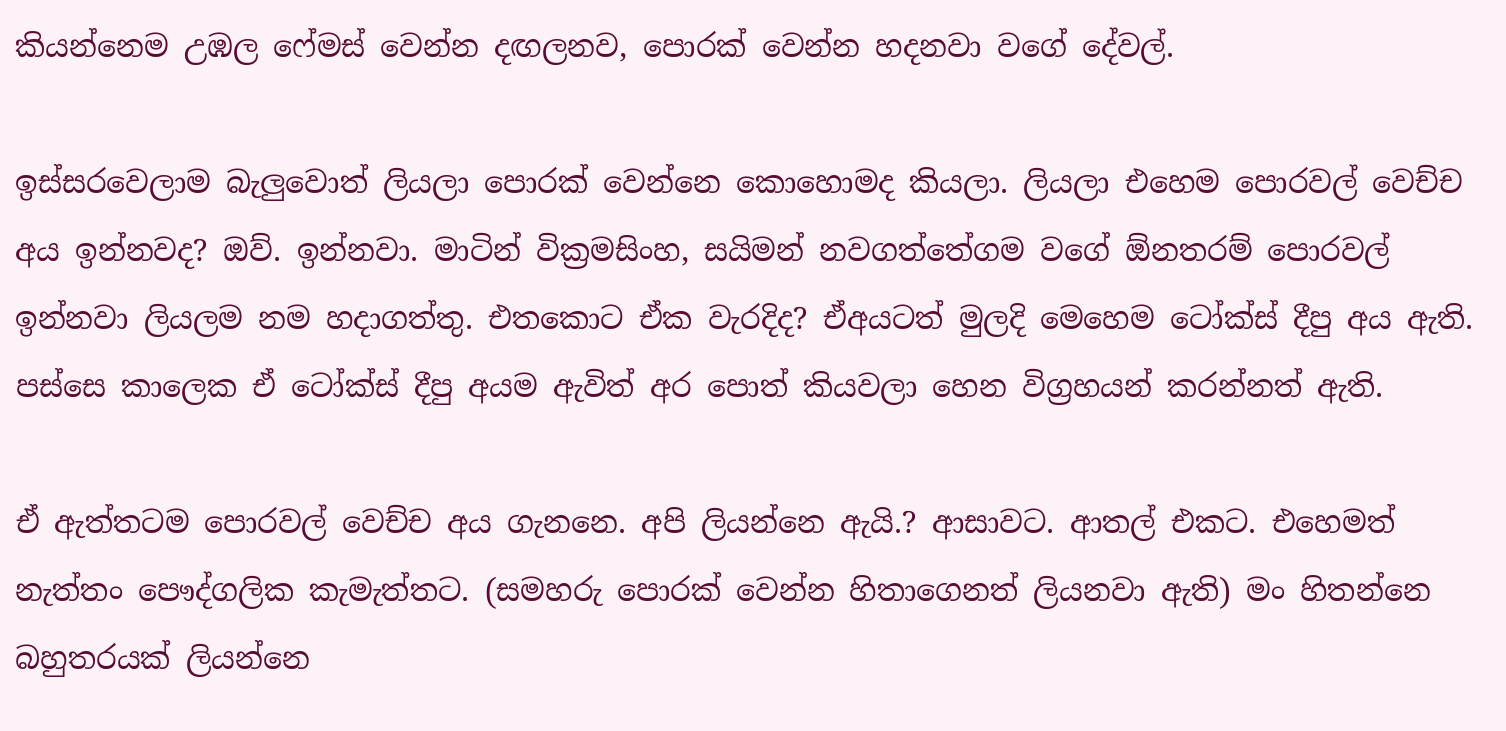කියන්නෙම උඹල ෆේමස් වෙන්න දඟලනව, පොරක් වෙන්න හදනවා වගේ දේවල්.

ඉස්සරවෙලාම බැලුවොත් ලියලා පොරක් වෙන්නෙ කොහොමද කියලා. ලියලා එහෙම පොරවල් වෙච්ච අය ඉන්නවද? ඔව්. ඉන්නවා. මාටින් වික්‍රමසිංහ, සයිමන් නවගත්තේගම වගේ ඕනතරම් පොරවල් ඉන්නවා ලියලම නම හදාගත්තු. එතකොට ඒක වැරදිද? ඒඅයටත් මුලදි මෙහෙම ටෝක්ස් දීපු අය ඇති. පස්සෙ කාලෙක ඒ ටෝක්ස් දීපු අයම ඇවිත් අර පොත් කියවලා හෙන විග්‍රහයන් කරන්නත් ඇති.

ඒ ඇත්තටම පොරවල් වෙච්ච අය ගැනනෙ. අපි ලියන්නෙ ඇයි.? ආසාවට. ආතල් එකට. එහෙමත් නැත්තං පෞද්ගලික කැමැත්තට. (සමහරු පොරක් වෙන්න හිතාගෙනත් ලියනවා ඇති) මං හිතන්නෙ බහුතරයක් ලියන්නෙ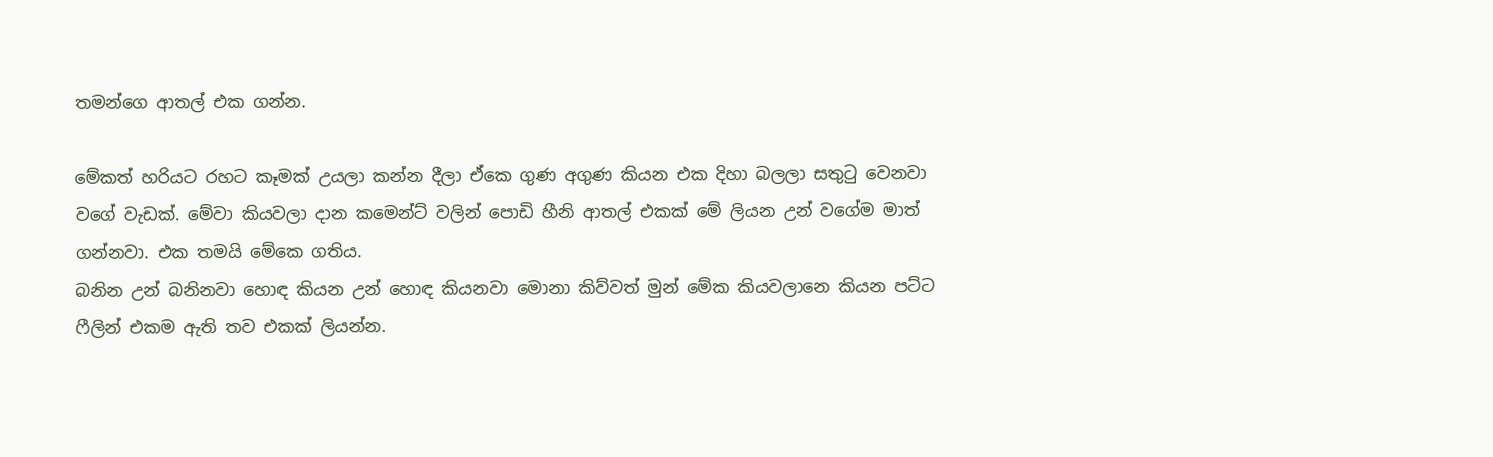තමන්ගෙ ආතල් එක ගන්න.

මේකත් හරියට රහට කෑමක් උයලා කන්න දීලා ඒකෙ ගුණ අගුණ කියන එක දිහා බලලා සතුටු වෙනවා වගේ වැඩක්. මේවා කියවලා දාන කමෙන්ට් වලින් පොඩි හීනි ආතල් එකක් මේ ලියන උන් වගේම මාත් ගන්නවා. එක තමයි මේකෙ ගතිය.
බනින උන් බනිනවා හොඳ කියන උන් හොඳ කියනවා මොනා කිව්වත් මුන් මේක කියවලානෙ කියන පට්ට ෆීලින් එකම ඇති තව එකක් ලියන්න.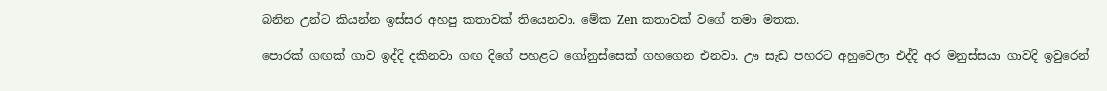බනින උන්ට කියන්න ඉස්සර අහපු කතාවක් තියෙනවා. මේක Zen කතාවක් වගේ තමා මතක.

පොරක් ගඟක් ගාව ඉද්දි දකිනවා ගඟ දිගේ පහළට ගෝනුස්සෙක් ගහගෙන එනවා. ඌ සැඩ පහරට අහුවෙලා එද්දි අර මනුස්සයා ගාවදි ඉවුරෙන්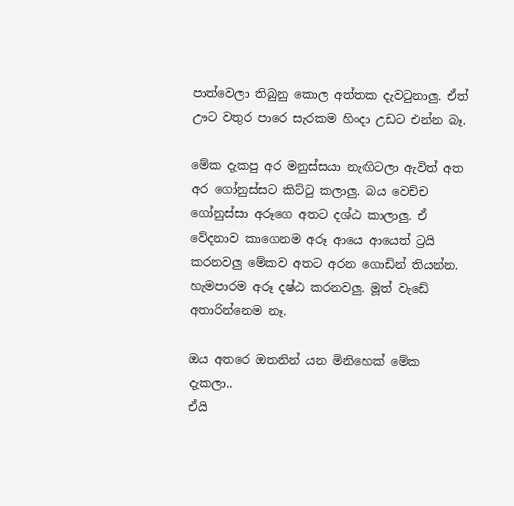පාත්වෙලා තිබුනු කොල අත්තක දැවටුනාලු. ඒත් ඌට වතුර පාරෙ සැරකම හිංදා උඩට එන්න බෑ.

මේක දැකපු අර මනුස්සයා නැඟිටලා ඇවිත් අත අර ගෝනුස්සට කිට්ටු කලාලු. බය වෙච්ච ගෝනුස්සා අරූගෙ අතට දශ්ඨ කාලාලු. ඒ වේදනාව කාගෙනම අරූ ආයෙ ආයෙත් ට්‍රයි කරනවලු මේකව අතට අරන ගොඩින් තියන්න. හැමපාරම අරූ දෂ්ඨ කරනවලු. මූත් වැඩේ අතාරින්නෙම නෑ.

ඔය අතරෙ ඔතනින් යන මිනිහෙක් මේක දැකලා..
ඒයි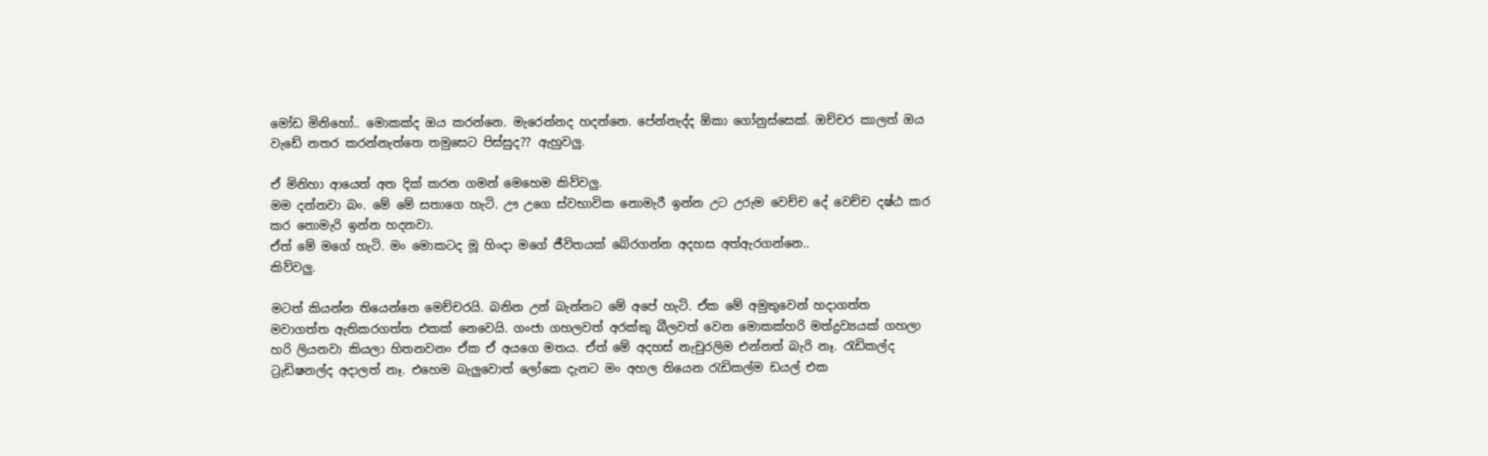මෝඩ මිනිහෝ.. මොකක්ද ඔය කරන්නෙ. මැරෙන්නද හදන්නෙ. පේන්නැද්ද ඕකා ගෝනුස්සෙක්. ඔච්චර කාලත් ඔය වැඩේ නතර කරන්නැත්තෙ තමුසෙට පිස්සුද?? ඇහුවලු.

ඒ මිනිහා ආයෙත් අත දික් කරන ගමන් මෙහෙම කිව්වලු.
මම දන්නවා බං. මේ මේ සතාගෙ හැටි. ඌ උගෙ ස්වභාවික නොමැරී ඉන්න උට උරුම වෙච්ච දේ වෙච්ච දෂ්ඨ කර කර නොමැරි ඉන්න හදනවා.
ඒත් මේ මගේ හැටි. මං මොකටද මූ හිංදා මගේ ජීවිතයක් බේරගන්න අදහස අත්ඇරගන්නෙ..
කිව්වලු.

මටත් කියන්න තියෙන්නෙ මෙච්චරයි. බනින උන් බැන්නට මේ අපේ හැටි. ඒක මේ අමුතුවෙන් හදාගත්ත මවාගත්ත ඇතිකරගත්ත එකක් නෙවෙයි. ගංජා ගහලවත් අරක්කු බීලවත් වෙන මොකක්හරි මත්ද්‍රව්‍යයක් ගහලා හරි ලියනවා කියලා හිතනවනං ඒක ඒ අයගෙ මතය. ඒත් මේ අදහස් නැචුරලිම එන්නත් බැරි නෑ. රැඩිකල්ද ට්‍රැඩිෂනල්ද අදාලත් නෑ. එහෙම බැලුවොත් ලෝකෙ දැනට මං අහල තියෙන රැඩිකල්ම ඩයල් එක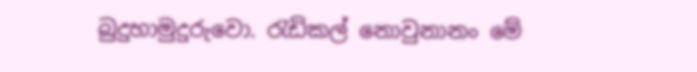බුදුහාමුදුරුවො. රැඩිකල් නොවුනානං මේ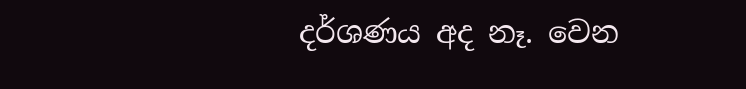දර්ශණය අද නෑ. වෙන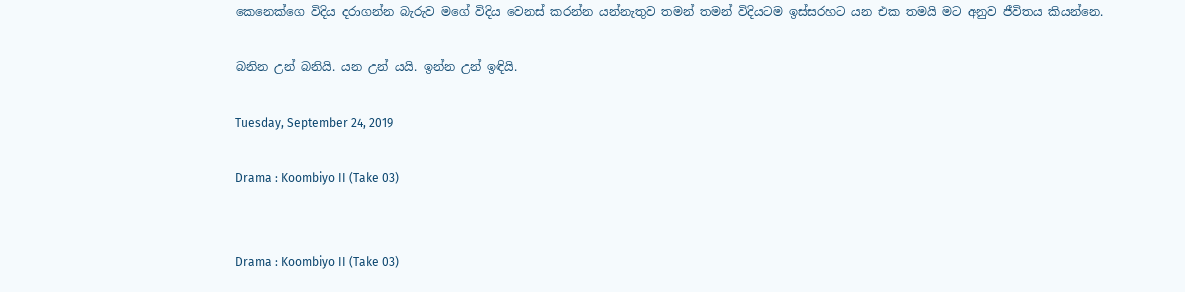කෙනෙක්ගෙ විදිය දරාගන්න බැරුව මගේ විදිය වෙනස් කරන්න යන්නැතුව තමන් තමන් විදියටම ඉස්සරහට යන එක තමයි මට අනුව ජීවිතය කියන්නෙ.

බනින උන් බනියි. යන උන් යයි. ඉන්න උන් ඉඳියි.

Tuesday, September 24, 2019

Drama : Koombiyo II (Take 03)


Drama : Koombiyo II (Take 03)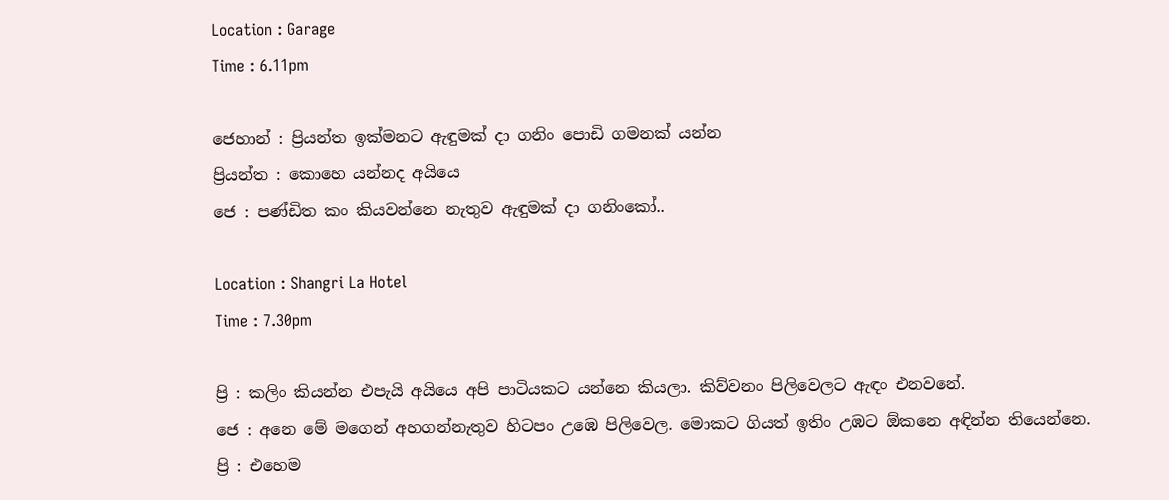Location : Garage
Time : 6.11pm

ජෙහාන් : ප්‍රියන්ත ඉක්මනට ඇඳුමක් දා ගනිං පොඩි ගමනක් යන්න
ප්‍රියන්ත : කොහෙ යන්නද අයියෙ
ජෙ : පණ්ඩිත කං කියවන්නෙ නැතුව ඇඳුමක් දා ගනිංකෝ..

Location : Shangri La Hotel
Time : 7.30pm

ප්‍රි : කලිං කියන්න එපැයි අයියෙ අපි පාටියකට යන්නෙ කියලා. කිව්වනං පිලිවෙලට ඇඳං එනවනේ.
ජෙ : අනෙ මේ මගෙන් අහගන්නැතුව හිටපං උඹෙ පිලිවෙල. මොකට ගියත් ඉතිං උඹට ඕකනෙ අඳින්න තියෙන්නෙ.
ප්‍රි : එහෙම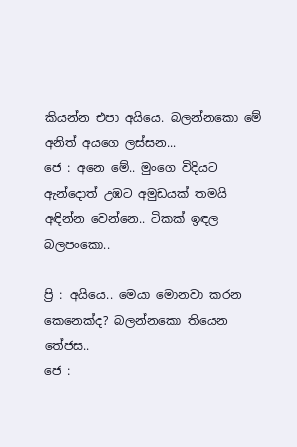කියන්න එපා අයියෙ. බලන්නකො මේ අනිත් අයගෙ ලස්සන...
ජෙ : අනෙ මේ.. මුංගෙ විදියට ඇන්දොත් උඹට අමුඩයක් තමයි අඳින්න වෙන්නෙ.. ටිකක් ඉඳල බලපංකො..

ප්‍රි : අයියෙ.. මෙයා මොනවා කරන කෙනෙක්ද? බලන්නකො තියෙන තේජස..
ජෙ :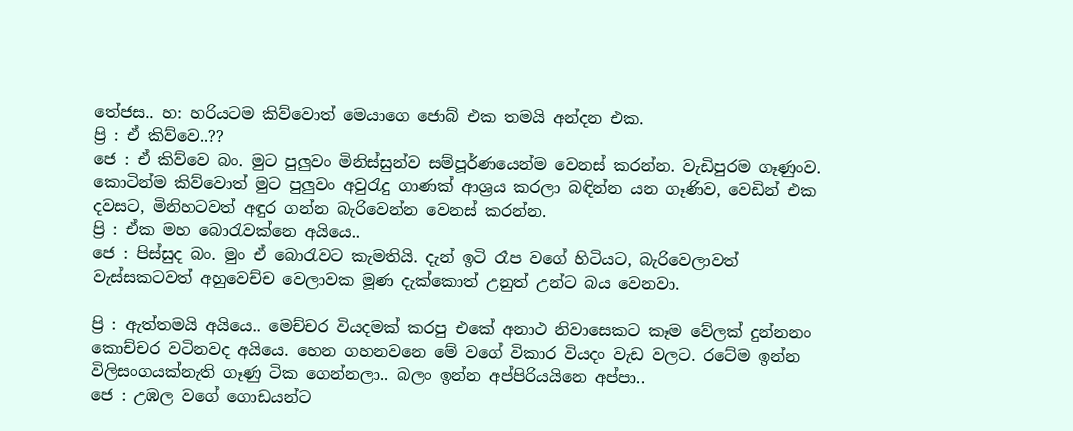තේජස.. හ: හරියටම කිව්වොත් මෙයාගෙ ජොබ් එක තමයි අන්දන එක.
ප්‍රි : ඒ කිව්වෙ..??
ජෙ : ඒ කිව්වෙ බං. මුට පුලුවං මිනිස්සුන්ව සම්පූර්ණයෙන්ම වෙනස් කරන්න. වැඩිපුරම ගෑණුංව. කොටින්ම කිව්වොත් මුට පුලුවං අවුරැදු ගාණක් ආශ්‍රය කරලා බඳින්න යන ගෑණිව, වෙඩින් එක දවසට, මිනිහටවත් අඳුර ගන්න බැරිවෙන්න වෙනස් කරන්න.
ප්‍රි : ඒක මහ බොරැවක්නෙ අයියෙ..
ජෙ : පිස්සුද බං. මුං ඒ බොරැවට කැමතියි. දැන් ඉටි රෑප වගේ හිටියට, බැරිවෙලාවත් වැස්සකටවත් අහුවෙච්ච වෙලාවක මූණ දැක්කොත් උනුත් උන්ට බය වෙනවා.

ප්‍රි : ඇත්තමයි අයියෙ.. මෙච්චර වියදමක් කරපු එකේ අනාථ නිවාසෙකට කෑම වේලක් දුන්නනං කොච්චර වටිනවද අයියෙ. හෙන ගහනවනෙ මේ වගේ විකාර වියදං වැඩ වලට. රටේම ඉන්න විලිසංගයක්නැති ගෑණු ටික ගෙන්නලා.. බලං ඉන්න අප්පිරියයිනෙ අප්පා..
ජෙ : උඹල වගේ ගොඩයන්ට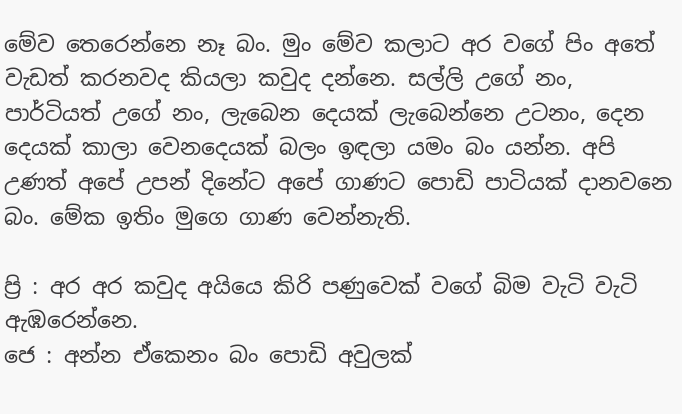මේව තෙරෙන්නෙ නෑ බං. මුං මේව කලාට අර වගේ පිං අතේ වැඩත් කරනවද කියලා කවුද දන්නෙ. සල්ලි උගේ නං, පාර්ටියත් උගේ නං, ලැබෙන දෙයක් ලැබෙන්නෙ උටනං, දෙන දෙයක් කාලා වෙනදෙයක් බලං ඉඳලා යමං බං යන්න. අපි උණත් අපේ උපන් දිනේට අපේ ගාණට පොඩි පාටියක් දානවනෙ බං. මේක ඉතිං මුගෙ ගාණ වෙන්නැති.

ප්‍රි : අර අර කවුද අයියෙ කිරි පණුවෙක් වගේ බිම වැටි වැටි ඇඹරෙන්නෙ.
ජෙ : අන්න ඒකෙනං බං පොඩි අවුලක්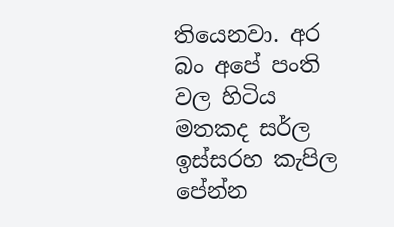තියෙනවා. අර බං අපේ පංති වල හිටිය මතකද සර්ල ඉස්සරහ කැපිල පේන්න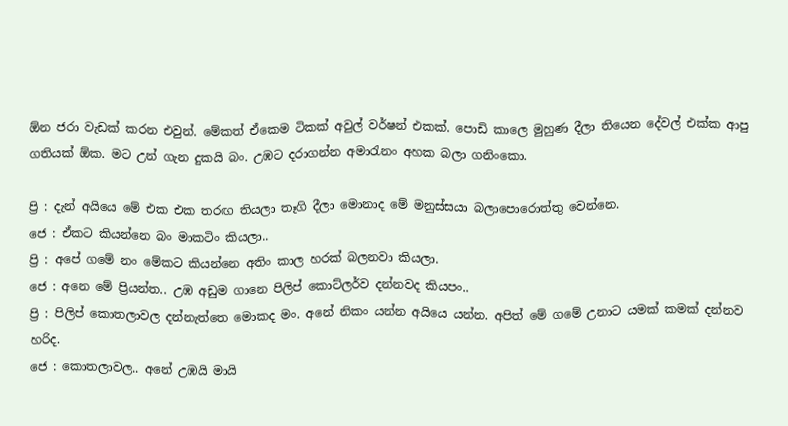ඕන ජරා වැඩක් කරන එවුන්. මේකත් ඒකෙම ටිකක් අවුල් වර්ෂන් එකක්. පොඩි කාලෙ මුහුණ දීලා තියෙන දේවල් එක්ක ආපු ගතියක් ඕක. මට උන් ගැන දුකයි බං. උඹට දරාගන්න අමාරැනං අහක බලා ගනිංකො.

ප්‍රි : දැන් අයියෙ මේ එක එක තරඟ තියලා තෑගි දීලා මොනාද මේ මනුස්සයා බලාපොරොත්තු වෙන්නෙ.
ජෙ : ඒකට කියන්නෙ බං මාකටිං කියලා..
ප්‍රි : අපේ ගමේ නං මේකට කියන්නෙ අතිං කාල හරක් බලනවා කියලා.
ජෙ : අනෙ මේ ප්‍රියන්ත.. උඹ අඩුම ගානෙ පිලිප් කොට්ලර්ව දන්නවද කියපං..
ප්‍රි : පිලිප් කොතලාවල දන්නැත්තෙ මොකද මං. අනේ නිකං යන්න අයියෙ යන්න. අපිත් මේ ගමේ උනාට යමක් කමක් දන්නව හරිද.
ජෙ : කොතලාවල.. අනේ උඹයි මායි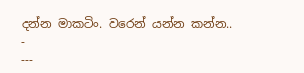දන්න මාකටිං. වරෙන් යන්න කන්න..
-
---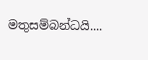මතුසම්බන්ධයි....